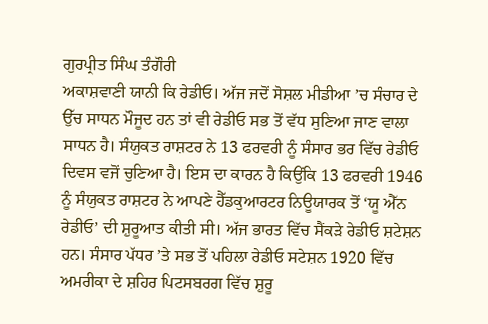ਗੁਰਪ੍ਰੀਤ ਸਿੰਘ ਤੰਗੌਰੀ
ਅਕਾਸ਼ਵਾਣੀ ਯਾਨੀ ਕਿ ਰੇਡੀਓ। ਅੱਜ ਜਦੋਂ ਸੋਸ਼ਲ ਮੀਡੀਆ ’ਚ ਸੰਚਾਰ ਦੇ ਉੱਚ ਸਾਧਨ ਮੌਜੂਦ ਹਨ ਤਾਂ ਵੀ ਰੇਡੀਓ ਸਭ ਤੋਂ ਵੱਧ ਸੁਣਿਆ ਜਾਣ ਵਾਲਾ ਸਾਧਨ ਹੈ। ਸੰਯੁਕਤ ਰਾਸ਼ਟਰ ਨੇ 13 ਫਰਵਰੀ ਨੂੰ ਸੰਸਾਰ ਭਰ ਵਿੱਚ ਰੇਡੀਓ ਦਿਵਸ ਵਜੋਂ ਚੁਣਿਆ ਹੈ। ਇਸ ਦਾ ਕਾਰਨ ਹੈ ਕਿਉਂਕਿ 13 ਫਰਵਰੀ 1946 ਨੂੰ ਸੰਯੁਕਤ ਰਾਸ਼ਟਰ ਨੇ ਆਪਣੇ ਹੈੱਡਕੁਆਰਟਰ ਨਿਊਯਾਰਕ ਤੋਂ ‘ਯੂ ਐੱਨ ਰੇਡੀਓ’ ਦੀ ਸ਼ੁਰੂਆਤ ਕੀਤੀ ਸੀ। ਅੱਜ ਭਾਰਤ ਵਿੱਚ ਸੈਂਕੜੇ ਰੇਡੀਓ ਸ਼ਟੇਸ਼ਨ ਹਨ। ਸੰਸਾਰ ਪੱਧਰ ’ਤੇ ਸਭ ਤੋਂ ਪਹਿਲਾ ਰੇਡੀਓ ਸਟੇਸ਼ਨ 1920 ਵਿੱਚ ਅਮਰੀਕਾ ਦੇ ਸ਼ਹਿਰ ਪਿਟਸਬਰਗ ਵਿੱਚ ਸ਼ੁਰੂ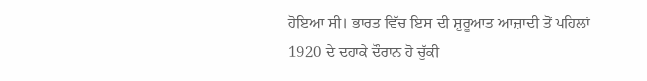ਹੋਇਆ ਸੀ। ਭਾਰਤ ਵਿੱਚ ਇਸ ਦੀ ਸ਼ੁਰੂਆਤ ਆਜ਼ਾਦੀ ਤੋਂ ਪਹਿਲਾਂ 1920 ਦੇ ਦਹਾਕੇ ਦੌਰਾਨ ਹੋ ਚੁੱਕੀ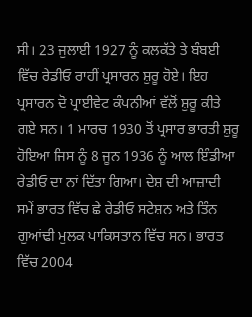ਸੀ। 23 ਜੁਲਾਈ 1927 ਨੂੰ ਕਲਕੱਤੇ ਤੇ ਬੰਬਈ ਵਿੱਚ ਰੇਡੀਓ ਰਾਹੀਂ ਪ੍ਰਸਾਰਨ ਸ਼ੁਰੂ ਹੋਏ। ਇਹ ਪ੍ਰਸਾਰਨ ਦੋ ਪ੍ਰਾਈਵੇਟ ਕੰਪਨੀਆਂ ਵੱਲੋਂ ਸ਼ੁਰੂ ਕੀਤੇ ਗਏ ਸਨ। 1 ਮਾਰਚ 1930 ਤੋਂ ਪ੍ਰਸਾਰ ਭਾਰਤੀ ਸ਼ੁਰੂ ਹੋਇਆ ਜਿਸ ਨੂੰ 8 ਜੂਨ 1936 ਨੂੰ ਆਲ ਇੰਡੀਆ ਰੇਡੀਓ ਦਾ ਨਾਂ ਦਿੱਤਾ ਗਿਆ। ਦੇਸ਼ ਦੀ ਆਜ਼ਾਦੀ ਸਮੇਂ ਭਾਰਤ ਵਿੱਚ ਛੇ ਰੇਡੀਓ ਸਟੇਸ਼ਨ ਅਤੇ ਤਿੰਨ ਗੁਆਂਢੀ ਮੁਲਕ ਪਾਕਿਸਤਾਨ ਵਿੱਚ ਸਨ। ਭਾਰਤ ਵਿੱਚ 2004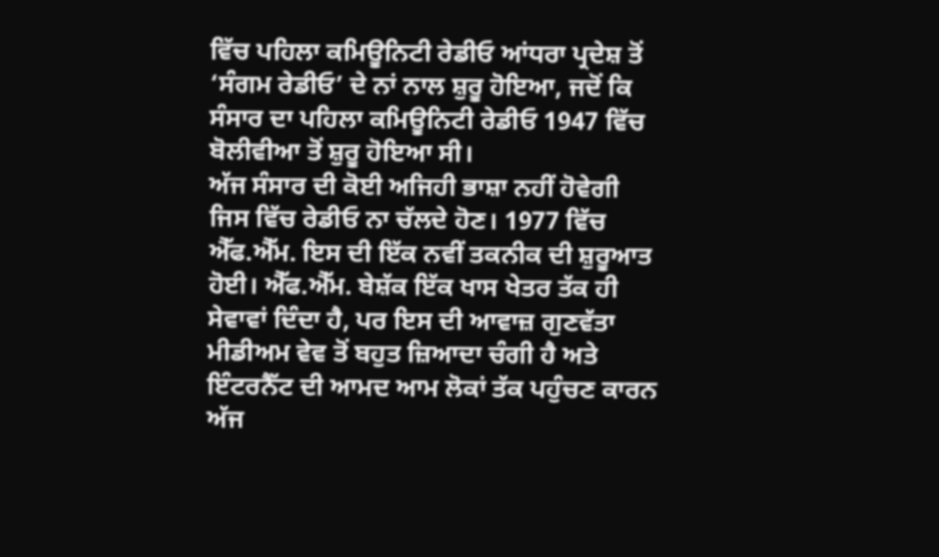ਵਿੱਚ ਪਹਿਲਾ ਕਮਿਊਨਿਟੀ ਰੇਡੀਓ ਆਂਧਰਾ ਪ੍ਰਦੇਸ਼ ਤੋਂ ‘ਸੰਗਮ ਰੇਡੀਓ’ ਦੇ ਨਾਂ ਨਾਲ ਸ਼ੁਰੂ ਹੋਇਆ, ਜਦੋਂ ਕਿ ਸੰਸਾਰ ਦਾ ਪਹਿਲਾ ਕਮਿਊਨਿਟੀ ਰੇਡੀਓ 1947 ਵਿੱਚ ਬੋਲੀਵੀਆ ਤੋਂ ਸ਼ੁਰੂ ਹੋਇਆ ਸੀ।
ਅੱਜ ਸੰਸਾਰ ਦੀ ਕੋਈ ਅਜਿਹੀ ਭਾਸ਼ਾ ਨਹੀਂ ਹੋਵੇਗੀ ਜਿਸ ਵਿੱਚ ਰੇਡੀਓ ਨਾ ਚੱਲਦੇ ਹੋਣ। 1977 ਵਿੱਚ ਐੱਫ.ਐੱਮ. ਇਸ ਦੀ ਇੱਕ ਨਵੀਂ ਤਕਨੀਕ ਦੀ ਸ਼ੁਰੂਆਤ ਹੋਈ। ਐੱਫ.ਐੱਮ. ਬੇਸ਼ੱਕ ਇੱਕ ਖਾਸ ਖੇਤਰ ਤੱਕ ਹੀ ਸੇਵਾਵਾਂ ਦਿੰਦਾ ਹੈ, ਪਰ ਇਸ ਦੀ ਆਵਾਜ਼ ਗੁਣਵੱਤਾ ਮੀਡੀਅਮ ਵੇਵ ਤੋਂ ਬਹੁਤ ਜ਼ਿਆਦਾ ਚੰਗੀ ਹੈ ਅਤੇ ਇੰਟਰਨੈੱਟ ਦੀ ਆਮਦ ਆਮ ਲੋਕਾਂ ਤੱਕ ਪਹੁੰਚਣ ਕਾਰਨ ਅੱਜ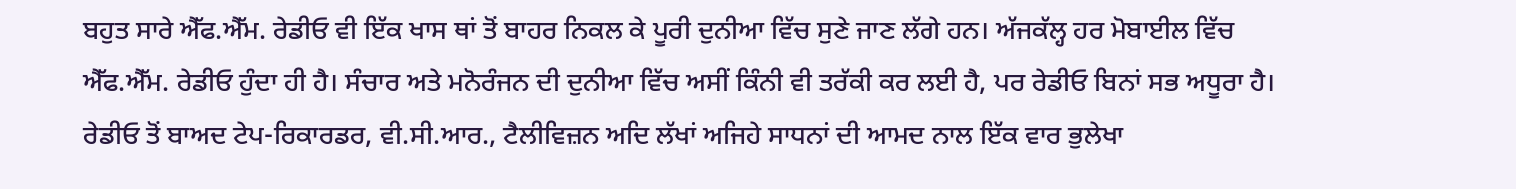ਬਹੁਤ ਸਾਰੇ ਐੱਫ.ਐੱਮ. ਰੇਡੀਓ ਵੀ ਇੱਕ ਖਾਸ ਥਾਂ ਤੋਂ ਬਾਹਰ ਨਿਕਲ ਕੇ ਪੂਰੀ ਦੁਨੀਆ ਵਿੱਚ ਸੁਣੇ ਜਾਣ ਲੱਗੇ ਹਨ। ਅੱਜਕੱਲ੍ਹ ਹਰ ਮੋਬਾਈਲ ਵਿੱਚ ਐੱਫ.ਐੱਮ. ਰੇਡੀਓ ਹੁੰਦਾ ਹੀ ਹੈ। ਸੰਚਾਰ ਅਤੇ ਮਨੋਰੰਜਨ ਦੀ ਦੁਨੀਆ ਵਿੱਚ ਅਸੀਂ ਕਿੰਨੀ ਵੀ ਤਰੱਕੀ ਕਰ ਲਈ ਹੈ, ਪਰ ਰੇਡੀਓ ਬਿਨਾਂ ਸਭ ਅਧੂਰਾ ਹੈ। ਰੇਡੀਓ ਤੋਂ ਬਾਅਦ ਟੇਪ-ਰਿਕਾਰਡਰ, ਵੀ.ਸੀ.ਆਰ., ਟੈਲੀਵਿਜ਼ਨ ਅਦਿ ਲੱਖਾਂ ਅਜਿਹੇ ਸਾਧਨਾਂ ਦੀ ਆਮਦ ਨਾਲ ਇੱਕ ਵਾਰ ਭੁਲੇਖਾ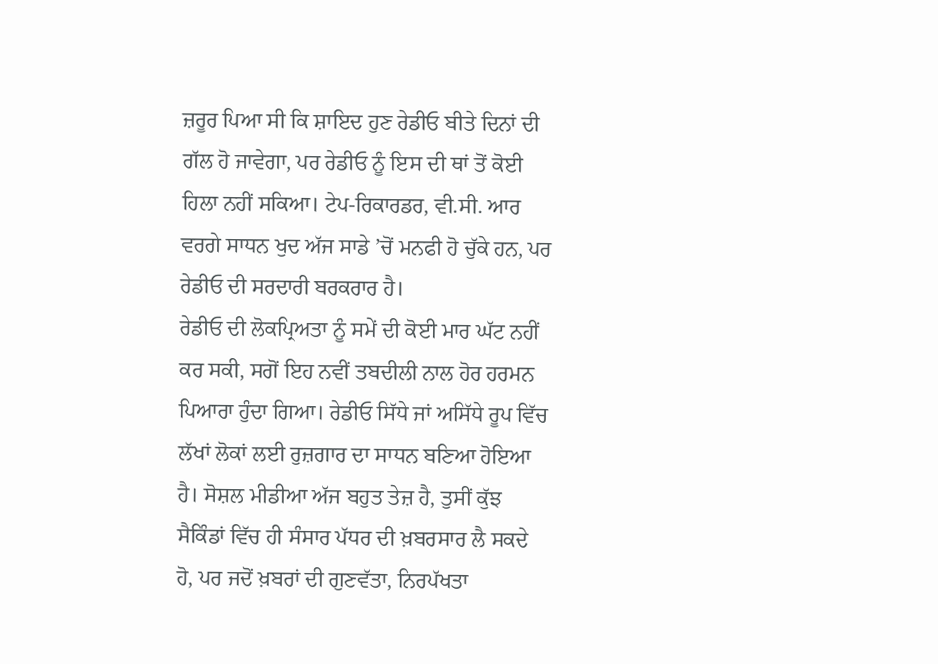ਜ਼ਰੂਰ ਪਿਆ ਸੀ ਕਿ ਸ਼ਾਇਦ ਹੁਣ ਰੇਡੀਓ ਬੀਤੇ ਦਿਨਾਂ ਦੀ ਗੱਲ ਹੋ ਜਾਵੇਗਾ, ਪਰ ਰੇਡੀਓ ਨੂੰ ਇਸ ਦੀ ਥਾਂ ਤੋਂ ਕੋਈ ਹਿਲਾ ਨਹੀਂ ਸਕਿਆ। ਟੇਪ-ਰਿਕਾਰਡਰ, ਵੀ.ਸੀ. ਆਰ ਵਰਗੇ ਸਾਧਨ ਖੁਦ ਅੱਜ ਸਾਡੇ ’ਚੋਂ ਮਨਫੀ ਹੋ ਚੁੱਕੇ ਹਨ, ਪਰ ਰੇਡੀਓ ਦੀ ਸਰਦਾਰੀ ਬਰਕਰਾਰ ਹੈ।
ਰੇਡੀਓ ਦੀ ਲੋਕਪ੍ਰਿਅਤਾ ਨੂੰ ਸਮੇਂ ਦੀ ਕੋਈ ਮਾਰ ਘੱਟ ਨਹੀਂ ਕਰ ਸਕੀ, ਸਗੋਂ ਇਹ ਨਵੀਂ ਤਬਦੀਲੀ ਨਾਲ ਹੋਰ ਹਰਮਨ ਪਿਆਰਾ ਹੁੰਦਾ ਗਿਆ। ਰੇਡੀਓ ਸਿੱਧੇ ਜਾਂ ਅਸਿੱਧੇ ਰੂਪ ਵਿੱਚ ਲੱਖਾਂ ਲੋਕਾਂ ਲਈ ਰੁਜ਼ਗਾਰ ਦਾ ਸਾਧਨ ਬਣਿਆ ਹੋਇਆ ਹੈ। ਸੋਸ਼ਲ ਮੀਡੀਆ ਅੱਜ ਬਹੁਤ ਤੇਜ਼ ਹੈ, ਤੁਸੀਂ ਕੁੱਝ ਸੈਕਿੰਡਾਂ ਵਿੱਚ ਹੀ ਸੰਸਾਰ ਪੱਧਰ ਦੀ ਖ਼ਬਰਸਾਰ ਲੈ ਸਕਦੇ ਹੋ, ਪਰ ਜਦੋਂ ਖ਼ਬਰਾਂ ਦੀ ਗੁਣਵੱਤਾ, ਨਿਰਪੱਖਤਾ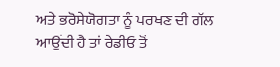ਅਤੇ ਭਰੋਸੇਯੋਗਤਾ ਨੂੰ ਪਰਖਣ ਦੀ ਗੱਲ ਆਉਂਦੀ ਹੈ ਤਾਂ ਰੇਡੀਓ ਤੋਂ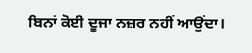ਬਿਨਾਂ ਕੋਈ ਦੂਜਾ ਨਜ਼ਰ ਨਹੀਂ ਆਉਂਦਾ।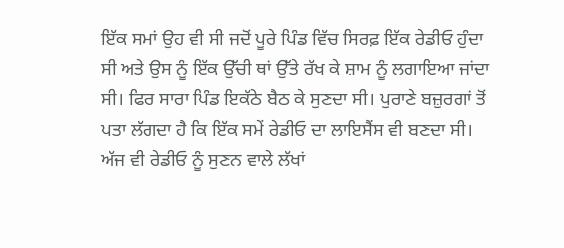ਇੱਕ ਸਮਾਂ ਉਹ ਵੀ ਸੀ ਜਦੋਂ ਪੂਰੇ ਪਿੰਡ ਵਿੱਚ ਸਿਰਫ਼ ਇੱਕ ਰੇਡੀਓ ਹੁੰਦਾ ਸੀ ਅਤੇ ਉਸ ਨੂੰ ਇੱਕ ਉੱਚੀ ਥਾਂ ਉੱਤੇ ਰੱਖ ਕੇ ਸ਼ਾਮ ਨੂੰ ਲਗਾਇਆ ਜਾਂਦਾ ਸੀ। ਫਿਰ ਸਾਰਾ ਪਿੰਡ ਇਕੱਠੇ ਬੈਠ ਕੇ ਸੁਣਦਾ ਸੀ। ਪੁਰਾਣੇ ਬਜ਼ੁਰਗਾਂ ਤੋਂ ਪਤਾ ਲੱਗਦਾ ਹੈ ਕਿ ਇੱਕ ਸਮੇਂ ਰੇਡੀਓ ਦਾ ਲਾਇਸੈਂਸ ਵੀ ਬਣਦਾ ਸੀ। ਅੱਜ ਵੀ ਰੇਡੀਓ ਨੂੰ ਸੁਣਨ ਵਾਲੇ ਲੱਖਾਂ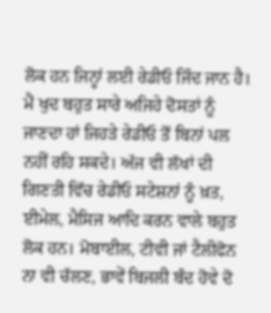ਲੋਕ ਹਨ ਜਿਨ੍ਹਾਂ ਲਈ ਰੇਡੀਓ ਜਿੰਦ ਜਾਨ ਹੈ। ਮੈਂ ਖੁਦ ਬਹੁਤ ਸਾਰੇ ਅਜਿਹੇ ਦੋਸਤਾਂ ਨੂੰ ਜਾਣਦਾ ਹਾਂ ਜਿਹੜੇ ਰੇਡੀਓ ਤੋਂ ਬਿਨਾਂ ਪਲ ਨਹੀਂ ਰਹਿ ਸਕਦੇ। ਅੱਜ ਵੀ ਲੱਖਾਂ ਦੀ ਗਿਣਤੀ ਵਿੱਚ ਰੇਡੀਓ ਸਟੇਸ਼ਨਾਂ ਨੂੰ ਖ਼ਤ, ਈਮੇਲ, ਮੈਸਿਜ ਆਦਿ ਕਰਨ ਵਾਲੇ ਬਹੁਤ ਲੋਕ ਹਨ। ਮੋਬਾਈਲ, ਟੀਵੀ ਜਾਂ ਟੈਲੀਫੋਨ ਨਾ ਵੀ ਚੱਲਣ, ਭਾਵੇਂ ਬਿਜਲੀ ਬੰਦ ਹੋਵੇ ਦੋ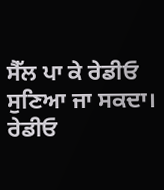ਸੈੱਲ ਪਾ ਕੇ ਰੇਡੀਓ ਸੁਣਿਆ ਜਾ ਸਕਦਾ। ਰੇਡੀਓ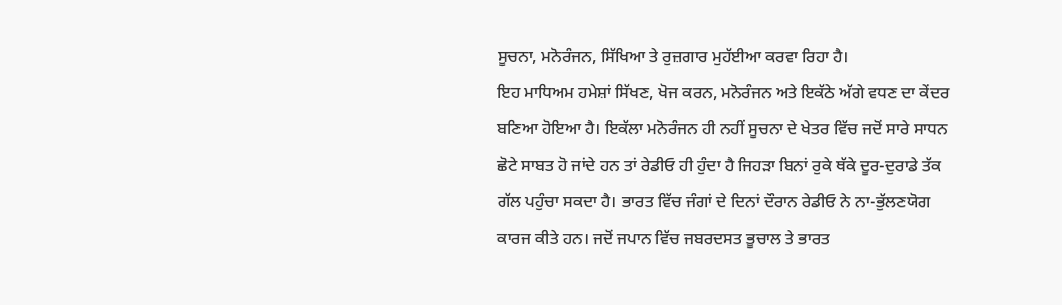ਸੂਚਨਾ, ਮਨੋਰੰਜਨ, ਸਿੱਖਿਆ ਤੇ ਰੁਜ਼ਗਾਰ ਮੁਹੱਈਆ ਕਰਵਾ ਰਿਹਾ ਹੈ।
ਇਹ ਮਾਧਿਅਮ ਹਮੇਸ਼ਾਂ ਸਿੱਖਣ, ਖੋਜ ਕਰਨ, ਮਨੋਰੰਜਨ ਅਤੇ ਇਕੱਠੇ ਅੱਗੇ ਵਧਣ ਦਾ ਕੇਂਦਰ ਬਣਿਆ ਹੋਇਆ ਹੈ। ਇਕੱਲਾ ਮਨੋਰੰਜਨ ਹੀ ਨਹੀਂ ਸੂਚਨਾ ਦੇ ਖੇਤਰ ਵਿੱਚ ਜਦੋਂ ਸਾਰੇ ਸਾਧਨ ਛੋਟੇ ਸਾਬਤ ਹੋ ਜਾਂਦੇ ਹਨ ਤਾਂ ਰੇਡੀਓ ਹੀ ਹੁੰਦਾ ਹੈ ਜਿਹੜਾ ਬਿਨਾਂ ਰੁਕੇ ਥੱਕੇ ਦੂਰ-ਦੁਰਾਡੇ ਤੱਕ ਗੱਲ ਪਹੁੰਚਾ ਸਕਦਾ ਹੈ। ਭਾਰਤ ਵਿੱਚ ਜੰਗਾਂ ਦੇ ਦਿਨਾਂ ਦੌਰਾਨ ਰੇਡੀਓ ਨੇ ਨਾ-ਭੁੱਲਣਯੋਗ ਕਾਰਜ ਕੀਤੇ ਹਨ। ਜਦੋਂ ਜਪਾਨ ਵਿੱਚ ਜਬਰਦਸਤ ਭੂਚਾਲ ਤੇ ਭਾਰਤ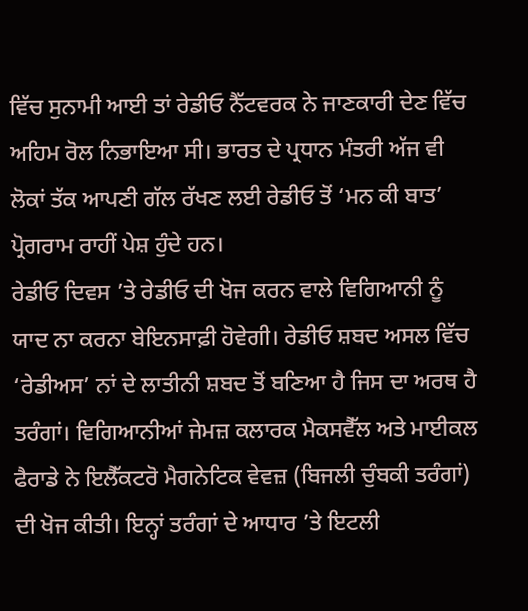ਵਿੱਚ ਸੁਨਾਮੀ ਆਈ ਤਾਂ ਰੇਡੀਓ ਨੈੱਟਵਰਕ ਨੇ ਜਾਣਕਾਰੀ ਦੇਣ ਵਿੱਚ ਅਹਿਮ ਰੋਲ ਨਿਭਾਇਆ ਸੀ। ਭਾਰਤ ਦੇ ਪ੍ਰਧਾਨ ਮੰਤਰੀ ਅੱਜ ਵੀ ਲੋਕਾਂ ਤੱਕ ਆਪਣੀ ਗੱਲ ਰੱਖਣ ਲਈ ਰੇਡੀਓ ਤੋਂ ‘ਮਨ ਕੀ ਬਾਤ’ ਪ੍ਰੋਗਰਾਮ ਰਾਹੀਂ ਪੇਸ਼ ਹੁੰਦੇ ਹਨ।
ਰੇਡੀਓ ਦਿਵਸ ’ਤੇ ਰੇਡੀਓ ਦੀ ਖੋਜ ਕਰਨ ਵਾਲੇ ਵਿਗਿਆਨੀ ਨੂੰ ਯਾਦ ਨਾ ਕਰਨਾ ਬੇਇਨਸਾਫ਼ੀ ਹੋਵੇਗੀ। ਰੇਡੀਓ ਸ਼ਬਦ ਅਸਲ ਵਿੱਚ ‘ਰੇਡੀਅਸ’ ਨਾਂ ਦੇ ਲਾਤੀਨੀ ਸ਼ਬਦ ਤੋਂ ਬਣਿਆ ਹੈ ਜਿਸ ਦਾ ਅਰਥ ਹੈ ਤਰੰਗਾਂ। ਵਿਗਿਆਨੀਆਂ ਜੇਮਜ਼ ਕਲਾਰਕ ਮੈਕਸਵੈੱਲ ਅਤੇ ਮਾਈਕਲ ਫੈਰਾਡੇ ਨੇ ਇਲੈੱਕਟਰੋ ਮੈਗਨੇਟਿਕ ਵੇਵਜ਼ (ਬਿਜਲੀ ਚੁੰਬਕੀ ਤਰੰਗਾਂ) ਦੀ ਖੋਜ ਕੀਤੀ। ਇਨ੍ਹਾਂ ਤਰੰਗਾਂ ਦੇ ਆਧਾਰ ’ਤੇ ਇਟਲੀ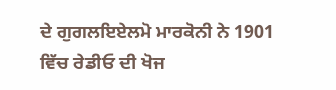ਦੇ ਗੁਗਲਇਏਲਮੋ ਮਾਰਕੋਨੀ ਨੇ 1901 ਵਿੱਚ ਰੇਡੀਓ ਦੀ ਖੋਜ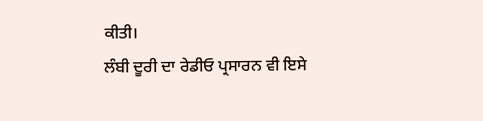ਕੀਤੀ।
ਲੰਬੀ ਦੂਰੀ ਦਾ ਰੇਡੀਓ ਪ੍ਰਸਾਰਨ ਵੀ ਇਸੇ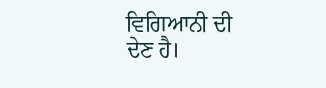ਵਿਗਿਆਨੀ ਦੀ ਦੇਣ ਹੈ।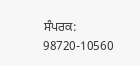ਸੰਪਰਕ: 98720-10560